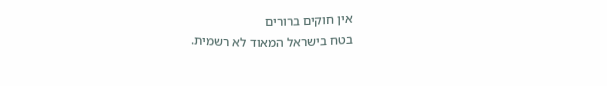אין חוקים ברורים
בטח בישראל המאוד לא רשמית.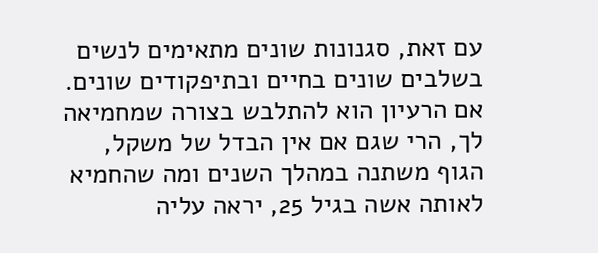עם זאת, סגנונות שונים מתאימים לנשים בשלבים שונים בחיים ובתיפקודים שונים.
אם הרעיון הוא להתלבש בצורה שמחמיאה לך, הרי שגם אם אין הבדל של משקל, הגוף משתנה במהלך השנים ומה שהחמיא לאותה אשה בגיל 25, יראה עליה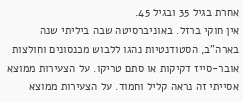אחרת בגיל 35 ובגיל 45.
אין חוקי ברזל. באוניברסיטה שבה ביליתי שנה בארה"ב, הסטודנטיות נהגו ללבוש מכנסונים וחולצות אובר-סייז דקיקות או סתם טריקו. על הצעירות ממוצא אסייתי זה נראה קליל וחמוד. על הצעירות ממוצא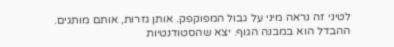לטיני זה נראה מיני על גבול המפוקפק. אותן גזרות, אותם מותגים. ההבדל הוא במבנה הגוף. יצא שהסטודנטיות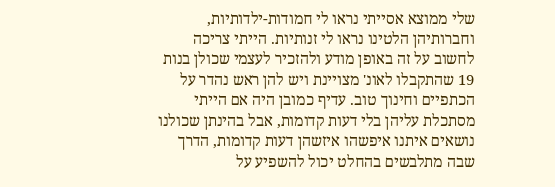שלי ממוצא אסייתי נראו לי חמודות-ילדותיות, וחברותיהן הלטינו נראו לי זנותיות. הייתי צריכה לחשוב על זה באופן מודע ולהזכיר לעצמי שכולן בנות 19 שהתקבלו לאונ' מצויינת ויש להן ראש נהדר על הכתפיים וחינוך טוב. עדיף כמובן היה אם הייתי מסתכלת עליהן בלי דעות קדומות, אבל בהינתן שכולנו נושאים איתנו איפשהו איזשהן דעות קדומות, הדרך שבה מתלבשים בהחלט יכול להשפיע על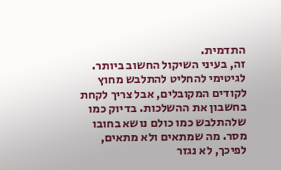התדמית.
זה, בעיני השיקול החשוב ביותר. לגיטימי להחליט להתלבש מחוץ לקודים המקובלים, אבל צריך לקחת בחשבון את ההשלכות. בדיוק כמו שלהתלבש כמו כולם נושא בחובו מסר. מה שמתאים ולא מתאים, לפיכך, לא נגזר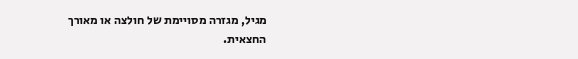מגיל, מגזרה מסויימת של חולצה או מאורך החצאית.